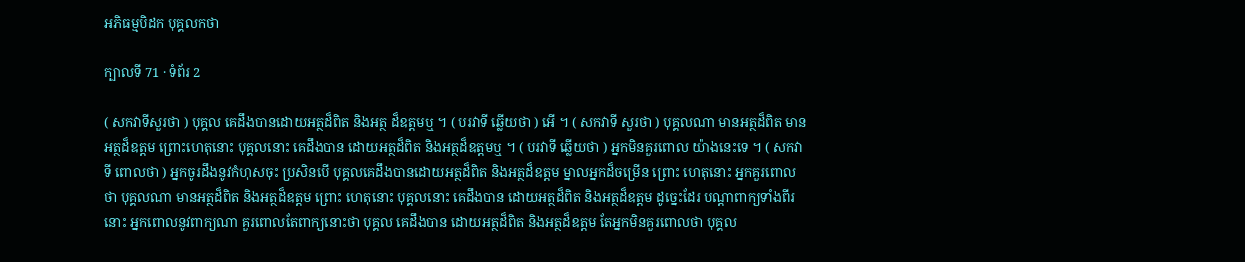អភិធម្មបិដក បុគ្គលកថា

ក្បាលទី 71 · ទំព័រ 2

( សកវាទីសួរថា ) បុគ្គល គេដឹងបានដោយអត្ថដ៏ពិត និងអត្ថ ដ៏ឧត្តមឬ ។ ( បរវាទី ឆ្លើយថា ) អើ ។ ( សកវាទី សួរថា ) បុគ្គលណា មានអត្ថដ៏ពិត មានអត្ថដ៏ឧត្តម ព្រោះហេតុនោះ បុគ្គលនោះ គេដឹងបាន ដោយអត្ថដ៏ពិត និងអត្ថដ៏ឧត្តមឬ ។ ( បរវាទី ឆ្លើយថា ) អ្នកមិនគួរពោល យ៉ាងនេះទេ ។ ( សកវាទី ពោលថា ) អ្នកចូរដឹងនូវកំហុសចុះ ប្រសិនបើ បុគ្គលគេដឹងបានដោយអត្ថដ៏ពិត និងអត្ថដ៏ឧត្តម ម្នាលអ្នកដ៏ចម្រើន ព្រោះ ហេតុនោះ អ្នកគួរពោលថា បុគ្គលណា មានអត្ថដ៏ពិត និងអត្ថដ៏ឧត្តម ព្រោះ ហេតុនោះ បុគ្គលនោះ គេដឹងបាន ដោយអត្ថដ៏ពិត និងអត្ថដ៏ឧត្តម ដូច្នេះដែរ បណ្តាពាក្យទាំងពីរនោះ អ្នកពោលនូវពាក្យណា គួរពោលតែពាក្យនោះថា បុគ្គល គេដឹងបាន ដោយអត្ថដ៏ពិត និងអត្ថដ៏ឧត្តម តែអ្នកមិនគួរពោលថា បុគ្គល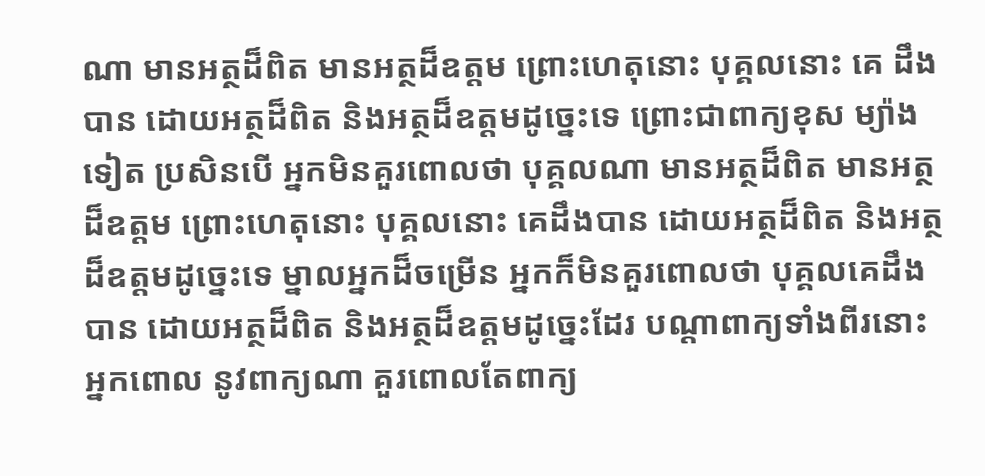ណា មានអត្ថដ៏ពិត មានអត្ថដ៏ឧត្តម ព្រោះហេតុនោះ បុគ្គលនោះ គេ ដឹងបាន ដោយអត្ថដ៏ពិត និងអត្ថដ៏ឧត្តមដូច្នេះទេ ព្រោះជាពាក្យខុស ម្យ៉ាងទៀត ប្រសិនបើ អ្នកមិនគួរពោលថា បុគ្គលណា មានអត្ថដ៏ពិត មានអត្ថ ដ៏ឧត្តម ព្រោះហេតុនោះ បុគ្គលនោះ គេដឹងបាន ដោយអត្ថដ៏ពិត និងអត្ថ ដ៏ឧត្តមដូច្នេះទេ ម្នាលអ្នកដ៏ចម្រើន អ្នកក៏មិនគួរពោលថា បុគ្គលគេដឹងបាន ដោយអត្ថដ៏ពិត និងអត្ថដ៏ឧត្តមដូច្នេះដែរ បណ្តាពាក្យទាំងពីរនោះ អ្នកពោល នូវពាក្យណា គួរពោលតែពាក្យ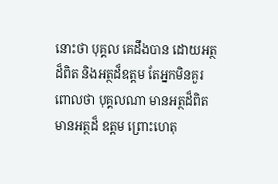នោះថា បុគ្គល គេដឹងបាន ដោយអត្ថដ៏ពិត និងអត្ថដ៏ឧត្តម តែអ្នកមិនគួរពោលថា បុគ្គលណា មានអត្ថដ៏ពិត មានអត្ថដ៏ ឧត្តម ព្រោះហេតុ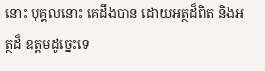នោះ បុគ្គលនោះ គេដឹងបាន ដោយអត្ថដ៏ពិត និងអត្ថដ៏ ឧត្តមដូច្នេះទេ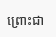ព្រោះជា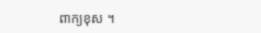ពាក្យខុស ។